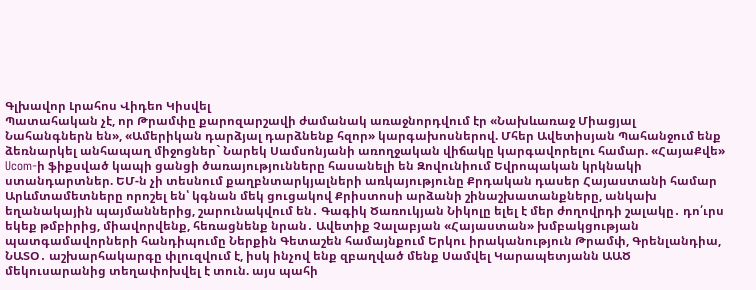Գլխավոր Լրահոս Վիդեո Կիսվել
Պատահական չէ, որ Թրամփը քարոզարշավի ժամանակ առաջնորդվում էր «Նախևառաջ Միացյալ Նահանգներն են», «Ամերիկան դարձյալ դարձնենք հզոր» կարգախոսներով. Մհեր Ավետիսյան Պահանջում ենք ձեռնարկել անհապաղ միջոցներ` Նարեկ Սամսոնյանի առողջական վիճակը կարգավորելու համար. «ՀայաՔվե» Ucom-ի ֆիքսված կապի ցանցի ծառայությունները հասանելի են Զովունիում Եվրոպական կրկնակի ստանդարտներ. ԵՄ-ն չի տեսնում քաղբնտարկյալների առկայությունը Քրդական դասեր Հայաստանի համար Արևմտամետները որոշել են՝ կգնան մեկ ցուցակով Քրիստոսի արձանի շինաշխատանքները, անկախ եղանակային պայմաններից, շարունակվում են․ Գագիկ Ծառուկյան Նիկոլը ելել է մեր ժողովրդի շալակը․ դո՛ւրս եկեք թմբիրից, միավորվենք, հեռացնենք նրան․ Ավետիք Չալաբյան «Հայաստան» խմբակցության պատգամավորների հանդիպումը Ներքին Գետաշեն համայնքում Երկու իրականություն Թրամփ, Գրենլանդիա, ՆԱՏՕ․ աշխարհակարգը փլուզվում է, իսկ ինչով ենք զբաղված մենք Սամվել Կարապետյանն ԱԱԾ մեկուսարանից տեղափոխվել է տուն. այս պահի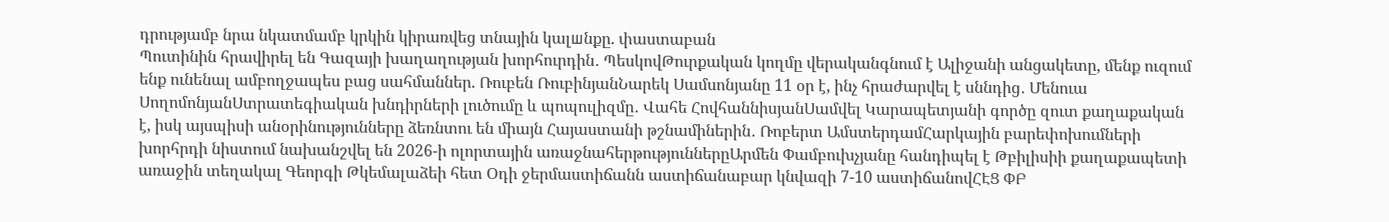դրությամբ նրա նկատմամբ կրկին կիրառվեց տնային կալшնքը. փաստաբան
Պուտինին հրավիրել են Գազայի խաղաղության խորհուրդին․ ՊեսկովԹուրքական կողմը վերականգնում է Ալիջանի անցակետը, մենք ուզում ենք ունենալ ամբողջապես բաց սահմաններ. Ռուբեն ՌուբինյանՆարեկ Սամսոնյանը 11 օր է, ինչ հրաժարվել է սննդից․ Մենուա ՍողոմոնյանՍտրատեգիական խնդիրների լուծումը և պոպուլիզմը․ Վահե ՀովհաննիսյանՍամվել Կարապետյանի գործը զուտ քաղաքական է, իսկ այսպիսի անօրինությունները ձեռնտու են միայն Հայաստանի թշնամիներին․ Ռոբերտ ԱմստերդամՀարկային բարեփոխումների խորհրդի նիստում նախանշվել են 2026-ի ոլորտային առաջնահերթություններըԱրմեն Փամբուխչյանը հանդիպել է Թբիլիսիի քաղաքապետի առաջին տեղակալ Գեորգի Թկեմալաձեի հետ Օդի ջերմաստիճանն աստիճանաբար կնվազի 7-10 աստիճանովՀԷՑ ՓԲ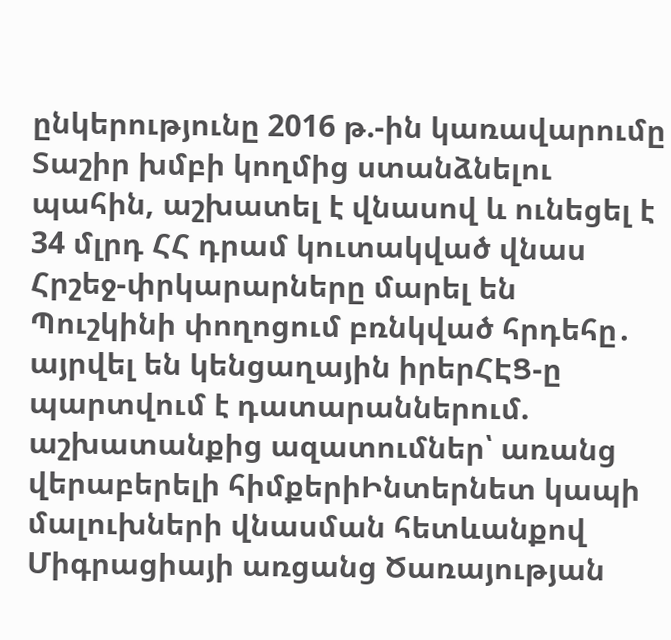ընկերությունը 2016 թ.-ին կառավարումը Տաշիր խմբի կողմից ստանձնելու պահին, աշխատել է վնասով և ունեցել է 34 մլրդ ՀՀ դրամ կուտակված վնաս Հրշեջ-փրկարարները մարել են Պուշկինի փողոցում բռնկված հրդեհը․ այրվել են կենցաղային իրերՀԷՑ-ը պարտվում է դատարաններում. աշխատանքից ազատումներ՝ առանց վերաբերելի հիմքերիԻնտերնետ կապի մալուխների վնասման հետևանքով Միգրացիայի առցանց Ծառայության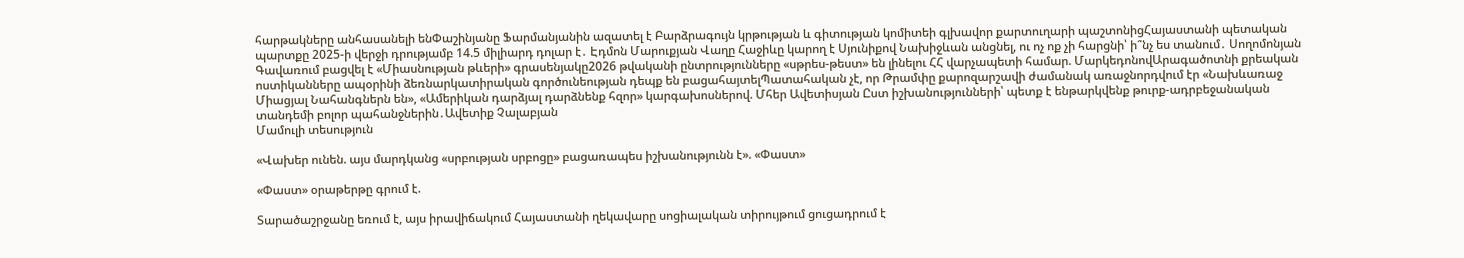հարթակները անհասանելի ենՓաշինյանը Ֆարմանյանին ազատել է Բարձրագույն կրթության և գիտության կոմիտեի գլխավոր քարտուղարի պաշտոնիցՀայաստանի պետական պարտքը 2025-ի վերջի դրությամբ 14.5 միլիարդ դոլար է․ Էդմոն Մարուքյան Վաղը Հաջիևը կարող է Սյունիքով Նախիջևան անցնել, ու ոչ ոք չի հարցնի՝ ի՞նչ ես տանում․ Սողոմոնյան Գավառում բացվել է «Միասնության թևերի» գրասենյակը2026 թվականի ընտրությունները «սթրես-թեստ» են լինելու ՀՀ վարչապետի համար. ՄարկեդոնովԱրագածոտնի քրեական ոստիկանները ապօրինի ձեռնարկատիրական գործունեության դեպք են բացահայտելՊատահական չէ, որ Թրամփը քարոզարշավի ժամանակ առաջնորդվում էր «Նախևառաջ Միացյալ Նահանգներն են», «Ամերիկան դարձյալ դարձնենք հզոր» կարգախոսներով. Մհեր Ավետիսյան Ըստ իշխանությունների՝ պետք է ենթարկվենք թուրք-ադրբեջանական տանդեմի բոլոր պահանջներին․Ավետիք Չալաբյան
Մամուլի տեսություն

«Վախեր ունեն. այս մարդկանց «սրբության սրբոցը» բացառապես իշխանությունն է». «Փաստ»

«Փաստ» օրաթերթը գրում է.

Տարածաշրջանը եռում է, այս իրավիճակում Հայաստանի ղեկավարը սոցիալական տիրույթում ցուցադրում է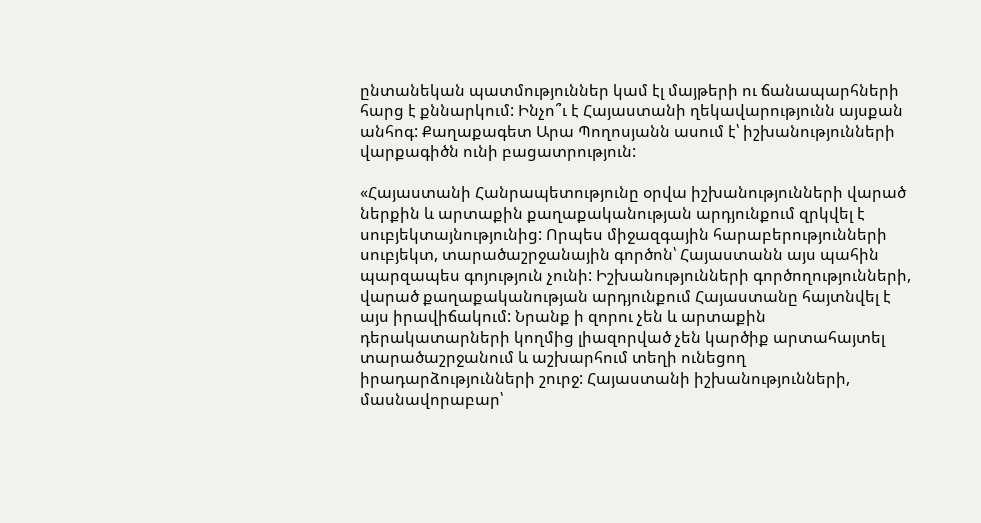ընտանեկան պատմություններ կամ էլ մայթերի ու ճանապարհների հարց է քննարկում: Ինչո՞ւ է Հայաստանի ղեկավարությունն այսքան անհոգ: Քաղաքագետ Արա Պողոսյանն ասում է՝ իշխանությունների վարքագիծն ունի բացատրություն:

«Հայաստանի Հանրապետությունը օրվա իշխանությունների վարած ներքին և արտաքին քաղաքականության արդյունքում զրկվել է սուբյեկտայնությունից: Որպես միջազգային հարաբերությունների սուբյեկտ, տարածաշրջանային գործոն՝ Հայաստանն այս պահին պարզապես գոյություն չունի: Իշխանությունների գործողությունների, վարած քաղաքականության արդյունքում Հայաստանը հայտնվել է այս իրավիճակում: Նրանք ի զորու չեն և արտաքին դերակատարների կողմից լիազորված չեն կարծիք արտահայտել տարածաշրջանում և աշխարհում տեղի ունեցող իրադարձությունների շուրջ: Հայաստանի իշխանությունների, մասնավորաբար՝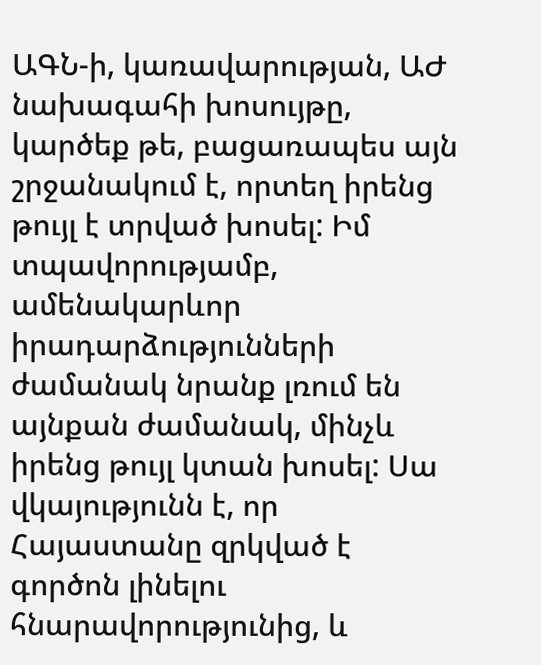ԱԳՆ-ի, կառավարության, ԱԺ նախագահի խոսույթը, կարծեք թե, բացառապես այն շրջանակում է, որտեղ իրենց թույլ է տրված խոսել: Իմ տպավորությամբ, ամենակարևոր իրադարձությունների ժամանակ նրանք լռում են այնքան ժամանակ, մինչև իրենց թույլ կտան խոսել: Սա վկայությունն է, որ Հայաստանը զրկված է գործոն լինելու հնարավորությունից, և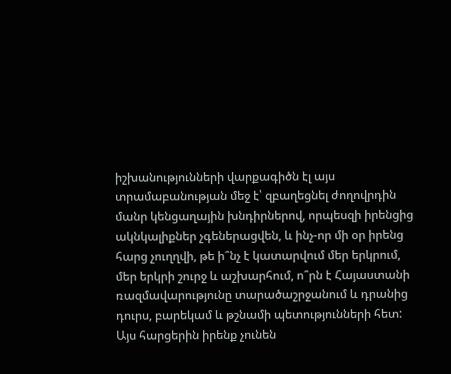իշխանությունների վարքագիծն էլ այս տրամաբանության մեջ է՝ զբաղեցնել ժողովրդին մանր կենցաղային խնդիրներով, որպեսզի իրենցից ակնկալիքներ չգեներացվեն, և ինչ-որ մի օր իրենց հարց չուղղվի, թե ի՞նչ է կատարվում մեր երկրում, մեր երկրի շուրջ և աշխարհում, ո՞րն է Հայաստանի ռազմավարությունը տարածաշրջանում և դրանից դուրս, բարեկամ և թշնամի պետությունների հետ: Այս հարցերին իրենք չունեն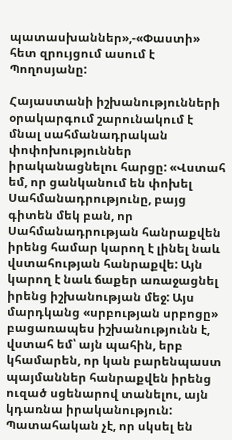պատասխաններ»,-«Փաստի» հետ զրույցում ասում է Պողոսյանը:

Հայաստանի իշխանությունների օրակարգում շարունակում է մնալ սահմանադրական փոփոխություններ իրականացնելու հարցը: «Վստահ եմ, որ ցանկանում են փոխել Սահմանադրությունը, բայց գիտեն մեկ բան, որ Սահմանադրության հանրաքվեն իրենց համար կարող է լինել նաև վստահության հանրաքվե: Այն կարող է նաև ճաքեր առաջացնել իրենց իշխանության մեջ: Այս մարդկանց «սրբության սրբոցը» բացառապես իշխանությունն է, վստահ եմ՝ այն պահին, երբ կհամարեն, որ կան բարենպաստ պայմաններ հանրաքվեն իրենց ուզած սցենարով տանելու, այն կդառնա իրականություն: Պատահական չէ, որ սկսել են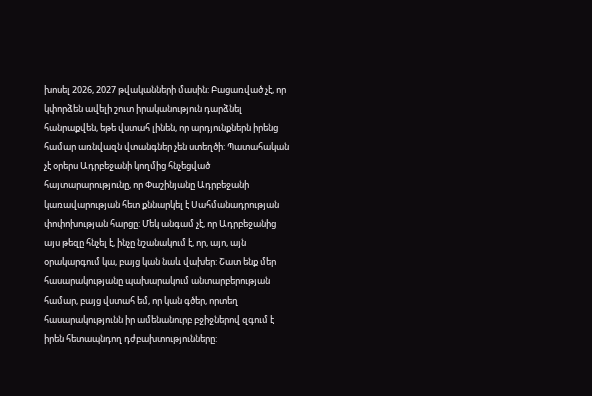խոսել 2026, 2027 թվականների մասին: Բացառված չէ, որ կփորձեն ավելի շուտ իրականություն դարձնել հանրաքվեն, եթե վստահ լինեն, որ արդյունքներն իրենց համար առնվազն վտանգներ չեն ստեղծի: Պատահական չէ օրերս Ադրբեջանի կողմից հնչեցված հայտարարությունը, որ Փաշինյանը Ադրբեջանի կառավարության հետ քննարկել է Սահմանադրության փոփոխության հարցը: Մեկ անգամ չէ, որ Ադրբեջանից այս թեզը հնչել է, ինչը նշանակում է, որ, այո, այն օրակարգում կա, բայց կան նաև վախեր: Շատ ենք մեր հասարակությանը պախարակում անտարբերության համար, բայց վստահ եմ, որ կան գծեր, որտեղ հասարակությունն իր ամենանուրբ բջիջներով զգում է իրեն հետապնդող դժբախտությունները: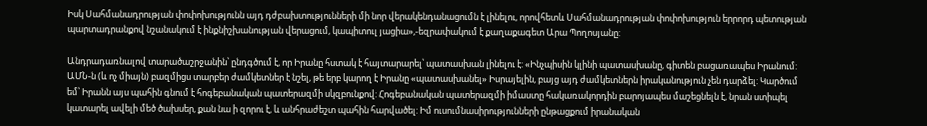Իսկ Սահմանադրության փոփոխությունն այդ դժբախտությունների մի նոր վերակենդանացումն է լինելու, որովհետև Սահմանադրության փոփոխություն երրորդ պետության պարտադրանքով նշանակում է ինքնիշխանության վերացում, կապիտուլ յացիա»,-եզրափակում է քաղաքագետ Արա Պողոսյանը:

Անդրադառնալով տարածաշրջանին՝ ընդգծում է, որ Իրանը հստակ է հայտարարել՝ պատասխան լինելու է: «Ինչպիսին կլինի պատասխանը, գիտեն բացառապես Իրանում: ԱՄՆ-ն (և ոչ միայն) բազմիցս տարբեր ժամկետներ է նշել, թե երբ կարող է Իրանը «պատասխանել» Իսրայելին, բայց այդ ժամկետներն իրականություն չեն դարձել: Կարծում եմ՝ Իրանն այս պահին գնում է հոգեբանական պատերազմի սկզբունքով: Հոգեբանական պատերազմի իմաստը հակառակորդին բարոյապես մաշեցնելն է, նրան ստիպել կատարել ավելի մեծ ծախսեր, քան նա ի զորու է, և անհրաժեշտ պահին հարվածել: Իմ ուսումնասիրությունների ընթացքում իրանական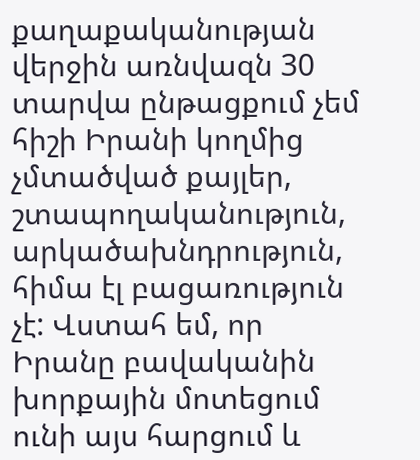քաղաքականության վերջին առնվազն 30 տարվա ընթացքում չեմ հիշի Իրանի կողմից չմտածված քայլեր, շտապողականություն, արկածախնդրություն, հիմա էլ բացառություն չէ: Վստահ եմ, որ Իրանը բավականին խորքային մոտեցում ունի այս հարցում և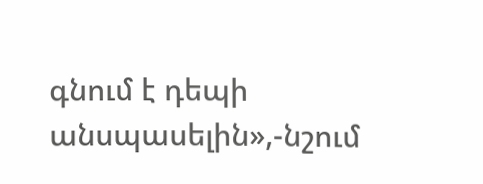գնում է դեպի անսպասելին»,-նշում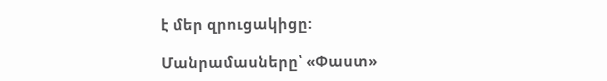է մեր զրուցակիցը:

Մանրամասները՝ «Փաստ»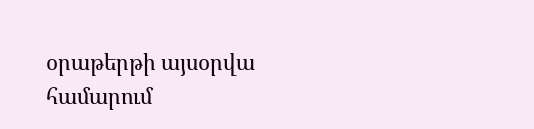օրաթերթի այսօրվա համարում